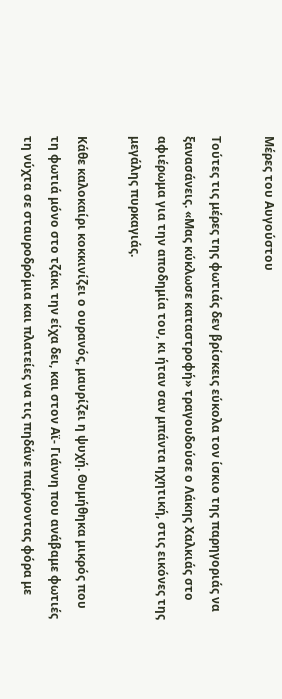Μέρες του Αυγούστου

Τούτες τις μέρες της φωτιάς δεν βρίσκεις εύκολα τον ίσκιο της παρηγοριάς να ξανασάνεις. «Μας κύκλωσε καταστροφή» τραγουδούσε ο Λάκης Χαλκιάς στο αφιέρωμα για την αποδημία του, κι ήταν σαν μπάντα ηχητική, στις εικόνες της μεγάλης πυρκαγιάς.

Κάθε καλοκαίρι κοκκινίζει ο ουρανός, μαυρίζει η ψυχή. Θυμήθηκα μικρός που τη φωτιά μόνο στο τζάκι την είχα δει, και στον Αϊ- Γιάννη που ανάβαμε φωτιές τη νύχτα σε σταυροδρόμια και πλατείες να τις πηδάνε παίρνοντας φόρα με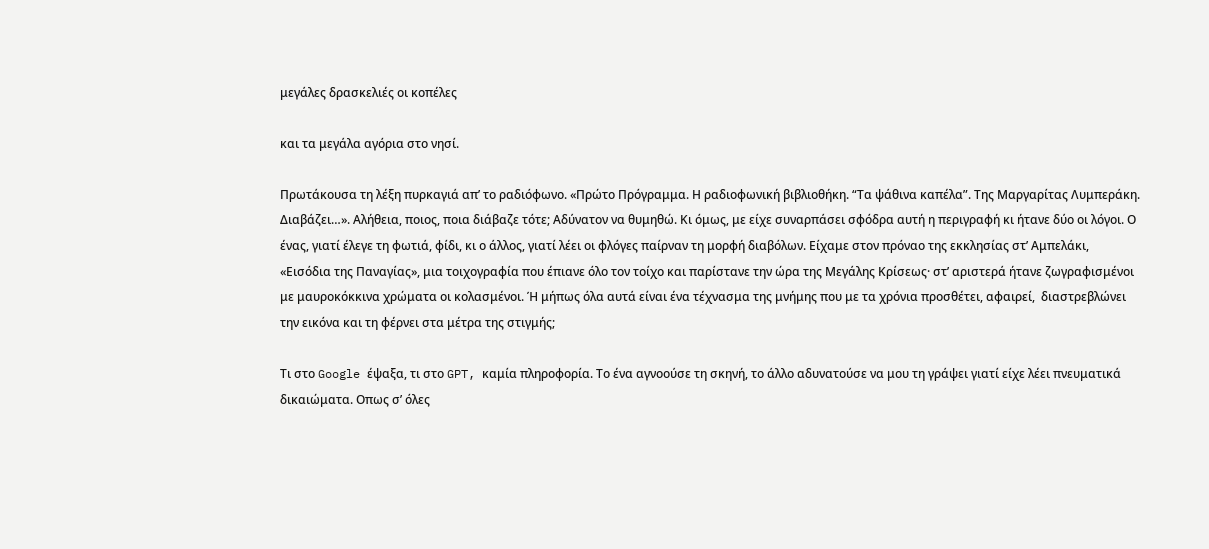μεγάλες δρασκελιές οι κοπέλες

και τα μεγάλα αγόρια στο νησί.

Πρωτάκουσα τη λέξη πυρκαγιά απ’ το ραδιόφωνο. «Πρώτο Πρόγραμμα. Η ραδιοφωνική βιβλιοθήκη. “Τα ψάθινα καπέλα”. Της Μαργαρίτας Λυμπεράκη. Διαβάζει…». Αλήθεια, ποιος, ποια διάβαζε τότε; Αδύνατον να θυμηθώ. Κι όμως, με είχε συναρπάσει σφόδρα αυτή η περιγραφή κι ήτανε δύο οι λόγοι. Ο ένας, γιατί έλεγε τη φωτιά, φίδι, κι ο άλλος, γιατί λέει οι φλόγες παίρναν τη μορφή διαβόλων. Είχαμε στον πρόναο της εκκλησίας στ’ Αμπελάκι, «Εισόδια της Παναγίας», μια τοιχογραφία που έπιανε όλο τον τοίχο και παρίστανε την ώρα της Μεγάλης Κρίσεως· στ’ αριστερά ήτανε ζωγραφισμένοι με μαυροκόκκινα χρώματα οι κολασμένοι. Ή μήπως όλα αυτά είναι ένα τέχνασμα της μνήμης που με τα χρόνια προσθέτει, αφαιρεί,  διαστρεβλώνει την εικόνα και τη φέρνει στα μέτρα της στιγμής;

Τι στο Google έψαξα, τι στο GPT, καμία πληροφορία. Το ένα αγνοούσε τη σκηνή, το άλλο αδυνατούσε να μου τη γράψει γιατί είχε λέει πνευματικά δικαιώματα. Οπως σ’ όλες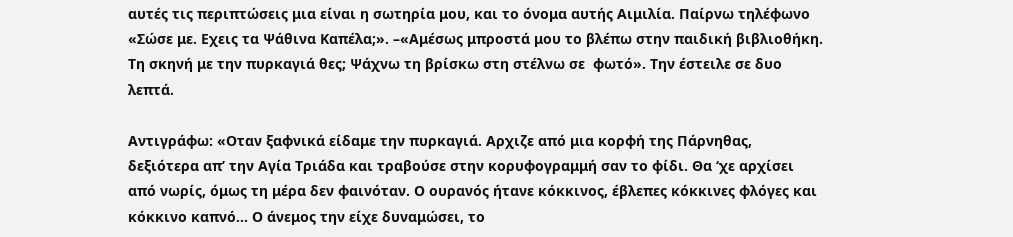αυτές τις περιπτώσεις μια είναι η σωτηρία μου, και το όνομα αυτής Αιμιλία. Παίρνω τηλέφωνο «Σώσε με. Εχεις τα Ψάθινα Καπέλα;». –«Αμέσως μπροστά μου το βλέπω στην παιδική βιβλιοθήκη. Τη σκηνή με την πυρκαγιά θες; Ψάχνω τη βρίσκω στη στέλνω σε  φωτό». Την έστειλε σε δυο λεπτά.

Αντιγράφω: «Οταν ξαφνικά είδαμε την πυρκαγιά. Αρχιζε από μια κορφή της Πάρνηθας, δεξιότερα απ’ την Αγία Τριάδα και τραβούσε στην κορυφογραμμή σαν το φίδι. Θα ‘χε αρχίσει από νωρίς, όμως τη μέρα δεν φαινόταν. Ο ουρανός ήτανε κόκκινος, έβλεπες κόκκινες φλόγες και κόκκινο καπνό… Ο άνεμος την είχε δυναμώσει, το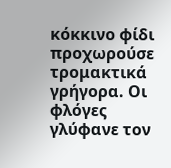κόκκινο φίδι προχωρούσε τρομακτικά γρήγορα. Οι φλόγες γλύφανε τον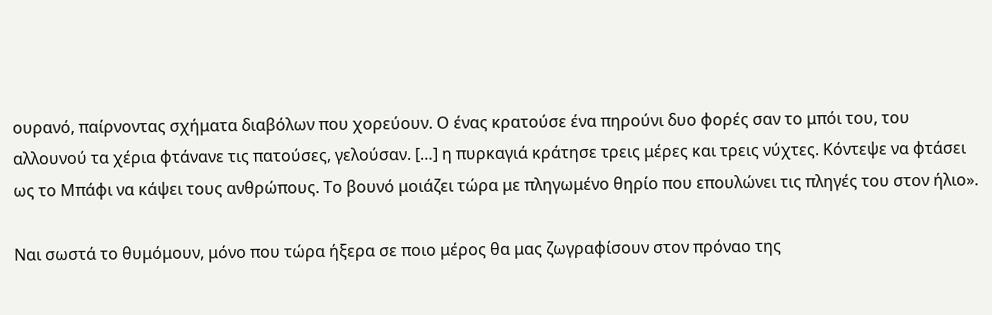ουρανό, παίρνοντας σχήματα διαβόλων που χορεύουν. Ο ένας κρατούσε ένα πηρούνι δυο φορές σαν το μπόι του, του αλλουνού τα χέρια φτάνανε τις πατούσες, γελούσαν. […] η πυρκαγιά κράτησε τρεις μέρες και τρεις νύχτες. Κόντεψε να φτάσει ως το Μπάφι να κάψει τους ανθρώπους. Το βουνό μοιάζει τώρα με πληγωμένο θηρίο που επουλώνει τις πληγές του στον ήλιο».

Ναι σωστά το θυμόμουν, μόνο που τώρα ήξερα σε ποιο μέρος θα μας ζωγραφίσουν στον πρόναο της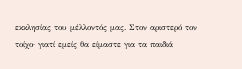εκκλησίας του μέλλοντός μας. Στον αριστερό τον τοίχο· γιατί εμείς θα είμαστε για τα παιδιά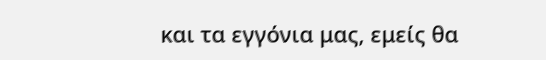και τα εγγόνια μας, εμείς θα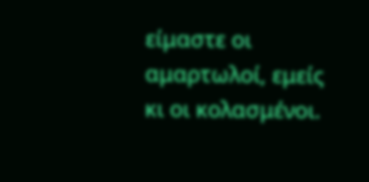είμαστε οι αμαρτωλοί, εμείς κι οι κολασμένοι.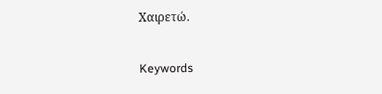Χαιρετώ.

Keywords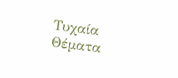Τυχαία Θέματα